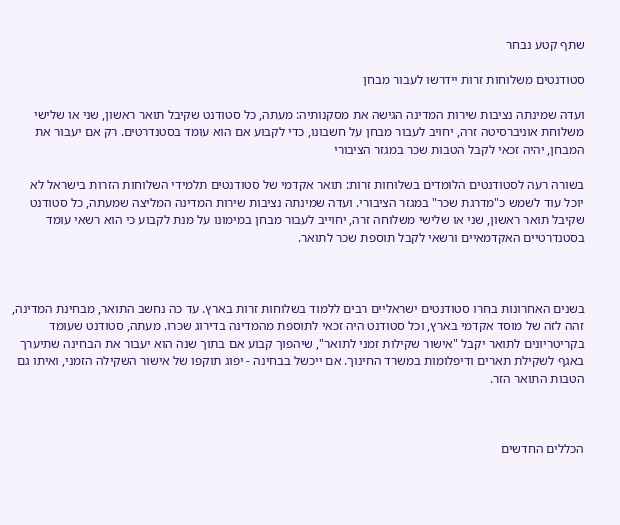שתף קטע נבחר

סטודנטים משלוחות זרות יידרשו לעבור מבחן

ועדה שמינתה נציבות שירות המדינה הגישה את מסקנותיה: מעתה, כל סטודנט שקיבל תואר ראשון, שני או שלישי משלוחת אוניברסיטה זרה, יחויב לעבור מבחן על חשבונו, כדי לקבוע אם הוא עומד בסטנדרטים. רק אם יעבור את המבחן, יהיה זכאי לקבל הטבות שכר במגזר הציבורי

בשורה רעה לסטודנטים הלומדים בשלוחות זרות: תואר אקדמי של סטודנטים תלמידי השלוחות הזרות בישראל לא יוכל עוד לשמש כ"מדרגת שכר" במגזר הציבורי. ועדה שמינתה נציבות שירות המדינה המליצה שמעתה, כל סטודנט שקיבל תואר ראשון, שני או שלישי משלוחה זרה, יחוייב לעבור מבחן במימונו על מנת לקבוע כי הוא רשאי עומד בסטנדרטיים האקדמאיים ורשאי לקבל תוספת שכר לתואר.



בשנים האחרונות בחרו סטודנטים ישראליים רבים ללמוד בשלוחות זרות בארץ. עד כה נחשב התואר, מבחינת המדינה, זהה לזה של מוסד אקדמי בארץ, וכל סטודנט היה זכאי לתוספת מהמדינה בדירוג שכרו. מעתה, סטודנט שעומד בקריטריונים לתואר יקבל "אישור שקילות זמני לתואר", שיהפוך קבוע אם בתוך שנה הוא יעבור את הבחינה שתיערך באגף לשקילת תארים ודיפלומות במשרד החינוך. אם ייכשל בבחינה - יפוג תוקפו של אישור השקילה הזמני, ואיתו גם הטבות התואר הזר.



הכללים החדשים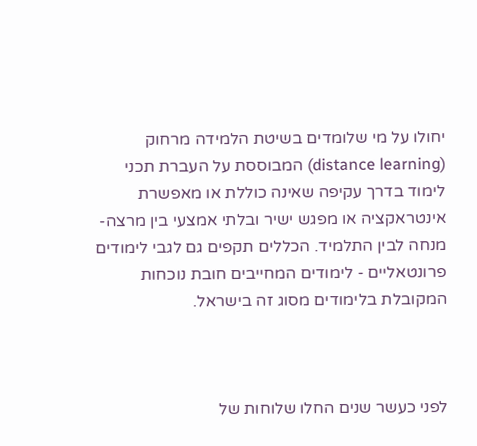יחולו על מי שלומדים בשיטת הלמידה מרחוק (distance learning) המבוססת על העברת תכני לימוד בדרך עקיפה שאינה כוללת או מאפשרת אינטראקציה או מפגש ישיר ובלתי אמצעי בין מרצה-מנחה לבין התלמיד. הכללים תקפים גם לגבי לימודים פרונטאליים - לימודים המחייבים חובת נוכחות המקובלת בלימודים מסוג זה בישראל.



לפני כעשר שנים החלו שלוחות של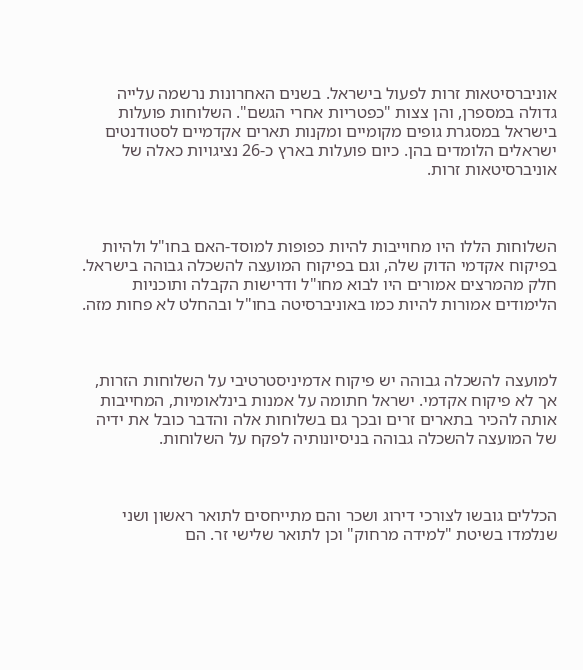אוניברסיטאות זרות לפעול בישראל. בשנים האחרונות נרשמה עלייה גדולה במספרן, והן צצות "כפטריות אחרי הגשם". השלוחות פועלות בישראל במסגרת גופים מקומיים ומקנות תארים אקדמיים לסטודנטים ישראלים הלומדים בהן. כיום פועלות בארץ כ-26 נציגויות כאלה של אוניברסיטאות זרות.



השלוחות הללו היו מחוייבות להיות כפופות למוסד-האם בחו"ל ולהיות בפיקוח אקדמי הדוק שלה, וגם בפיקוח המועצה להשכלה גבוהה בישראל. חלק מהמרצים אמורים היו לבוא מחו"ל ודרישות הקבלה ותוכניות הלימודים אמורות להיות כמו באוניברסיטה בחו"ל ובהחלט לא פחות מזה.



למועצה להשכלה גבוהה יש פיקוח אדמיניסטרטיבי על השלוחות הזרות, אך לא פיקוח אקדמי. ישראל חתומה על אמנות בינלאומיות, המחייבות אותה להכיר בתארים זרים ובכך גם בשלוחות אלה והדבר כובל את ידיה של המועצה להשכלה גבוהה בניסיונותיה לפקח על השלוחות.



הכללים גובשו לצורכי דירוג ושכר והם מתייחסים לתואר ראשון ושני שנלמדו בשיטת "למידה מרחוק" וכן לתואר שלישי זר. הם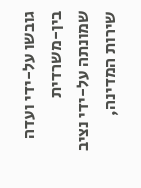גובשו על-ידי ועדה בין-משרדית שמונתה על-ידי נציב שירות המדינה,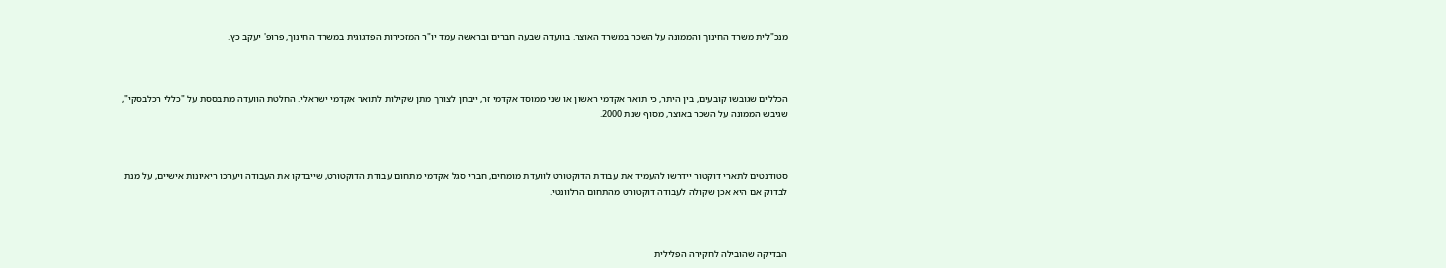מנכ"לית משרד החינוך והממונה על השכר במשרד האוצר. בוועדה שבעה חברים ובראשה עמד יו"ר המזכירות הפדגוגית במשרד החינוך, פרופ' יעקב כץ.



הכללים שגובשו קובעים, בין היתר, כי תואר אקדמי ראשון או שני ממוסד אקדמי זר, ייבחן לצורך מתן שקילות לתואר אקדמי ישראלי. החלטת הוועדה מתבססת על "כללי רכלבסקי", שגיבש הממונה על השכר באוצר, מסוף שנת 2000.



סטודנטים לתארי דוקטור יידרשו להעמיד את עבודת הדוקטורט לוועדת מומחים, חברי סגל אקדמי מתחום עבודת הדוקטורט, שייבדקו את העבודה ויערכו ריאיונות אישיים, על מנת לבדוק אם היא אכן שקולה לעבודה דוקטורט מהתחום הרלוונטי.



הבדיקה שהובילה לחקירה הפלילית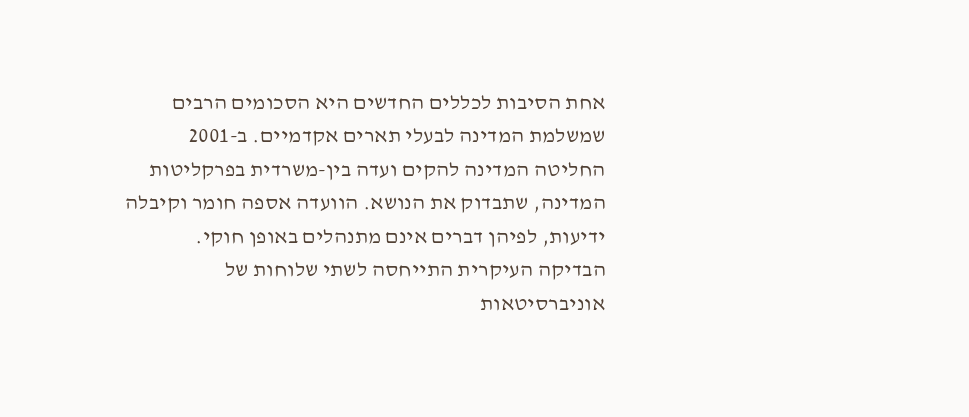אחת הסיבות לכללים החדשים היא הסכומים הרבים שמשלמת המדינה לבעלי תארים אקדמיים. ב-2001 החליטה המדינה להקים ועדה בין-משרדית בפרקליטות המדינה, שתבדוק את הנושא. הוועדה אספה חומר וקיבלה ידיעות, לפיהן דברים אינם מתנהלים באופן חוקי. הבדיקה העיקרית התייחסה לשתי שלוחות של אוניברסיטאות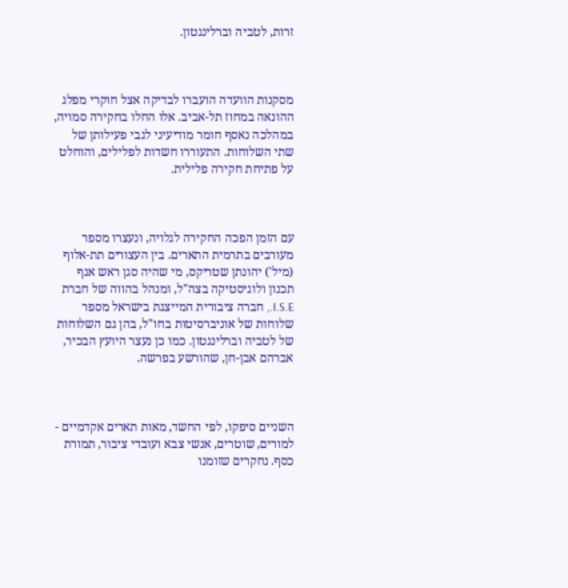זרות, לטביה וברלינגטון.



מסקנות הוועדה הועברו לבדיקה אצל חוקרי מפלג ההונאה במחוז תל-אביב. אלו החלו בחקירה סמויה, במהלכה נאסף חומר מודיעיני לגבי פעילותן של שתי השלוחות. התעוררו חשדות לפלילים, והוחלט על פתיחת חקירה פלילית.



עם הזמן הפכה החקירה לגלויה, ונעצרו מספר מעורבים בתרמית התארים. בין העצורים תת-אלוף (מיל') יהונתן שטריקס, מי שהיה סגן ראש אגף תכנון ולוגיסטיקה בצה"ל, ומנהל בהווה של חברת I.S.E., חברה ציבורית המייצגת בישראל מספר שלוחות של אוניברסיטות בחו"ל, בהן גם השלוחות של לטביה וברלינגטון. כמו כן נעצר היועץ הבכיר, אברהם אבן-חן, שהורשע בפרשה.



השניים סיפקו, לפי החשד, מאות תארים אקדמיים - למורים, שוטרים, אנשי צבא ועובדי ציבור, תמורת כסף. נחקרים שזומנו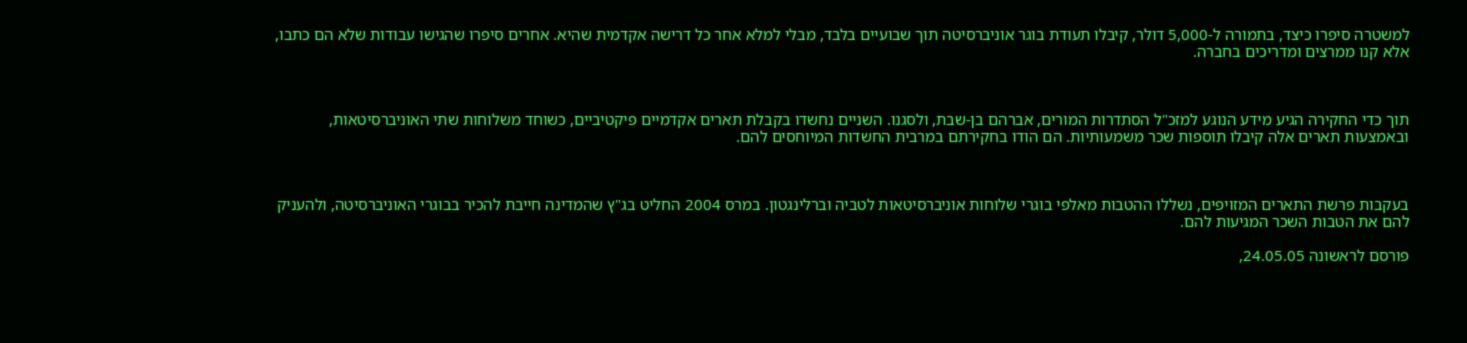למשטרה סיפרו כיצד, בתמורה ל-5,000 דולר, קיבלו תעודת בוגר אוניברסיטה תוך שבועיים בלבד, מבלי למלא אחר כל דרישה אקדמית שהיא. אחרים סיפרו שהגישו עבודות שלא הם כתבו, אלא קנו ממרצים ומדריכים בחברה.



תוך כדי החקירה הגיע מידע הנוגע למזכ"ל הסתדרות המורים, אברהם בן-שבת, ולסגנו. השניים נחשדו בקבלת תארים אקדמיים פיקטיביים, כשוחד משלוחות שתי האוניברסיטאות, ובאמצעות תארים אלה קיבלו תוספות שכר משמעותיות. הם הודו בחקירתם במרבית החשדות המיוחסים להם.



בעקבות פרשת התארים המזויפים, נשללו ההטבות מאלפי בוגרי שלוחות אוניברסיטאות לטביה וברלינגטון. במרס 2004 החליט בג"ץ שהמדינה חייבת להכיר בבוגרי האוניברסיטה, ולהעניק להם את הטבות השכר המגיעות להם.

פורסם לראשונה 24.05.05,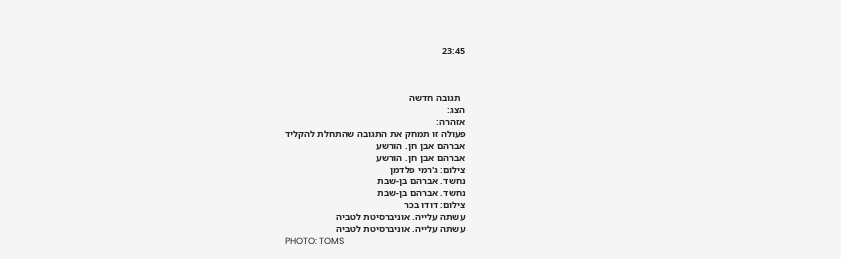23:45



  תגובה חדשה
הצג:
אזהרה:
פעולה זו תמחק את התגובה שהתחלת להקליד
אברהם אבן חן. הורשע
אברהם אבן חן. הורשע
צילום: ג'רמי פלדמן
נחשד. אברהם בן-שבת
נחשד. אברהם בן-שבת
צילום: דודו בכר
עשתה עלייה. אוניברסיטת לטביה
עשתה עלייה. אוניברסיטת לטביה
PHOTO: TOMS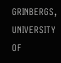GRINBERGS, UNIVERSITY OF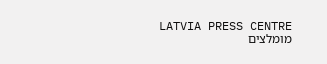LATVIA PRESS CENTRE
מומלצים